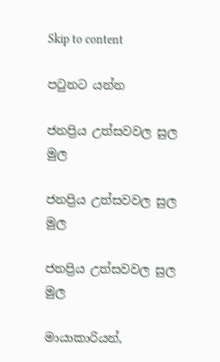Skip to content

පටුනට යන්න

ජනප්‍රිය උත්සවවල සුල මුල

ජනප්‍රිය උත්සවවල සුල මුල

ජනප්‍රිය උත්සවවල සුල මුල

මායාකාරියන්,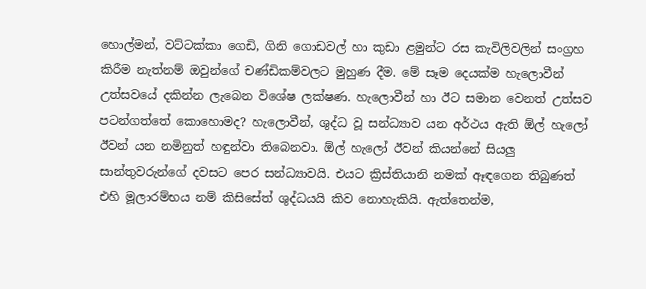හොල්මන්, වට්ටක්කා ගෙඩි, ගිනි ගොඩවල් හා කුඩා ළමුන්ට රස කැවිලිවලින් සංග්‍රහ කිරීම නැත්නම් ඔවුන්ගේ චණ්ඩිකම්වලට මුහුණ දීම. මේ සෑම දෙයක්ම හැලොවීන් උත්සවයේ දකින්න ලැබෙන විශේෂ ලක්ෂණ. හැලොවීන් හා ඊට සමාන වෙනත් උත්සව පටන්ගත්තේ කොහොමද? හැලොවීන්, ශුද්ධ වූ සන්ධ්‍යාව යන අර්ථය ඇති ඕල් හැලෝ ඊවන් යන නමිනුත් හඳුන්වා තිබෙනවා. ඕල් හැලෝ ඊවන් කියන්නේ සියලු සාන්තුවරුන්ගේ දවසට පෙර සන්ධ්‍යාවයි. එයට ක්‍රිස්තියානි නමක් ඈඳගෙන තිබුණත් එහි මූලාරම්භය නම් කිසිසේත් ශුද්ධයයි කිව නොහැකියි. ඇත්තෙන්ම,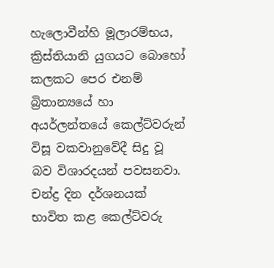හැලොවීන්හි මූලාරම්භය, ක්‍රිස්තියානි යුගයට බොහෝ කලකට පෙර එනම් බ්‍රිතාන්‍යයේ හා අයර්ලන්තයේ කෙල්ට්වරුන් විසූ වකවානුවේදී සිදු වූ බව විශාරදයන් පවසනවා. චන්ද්‍ර දින දර්ශනයක් භාවිත කළ කෙල්ට්වරු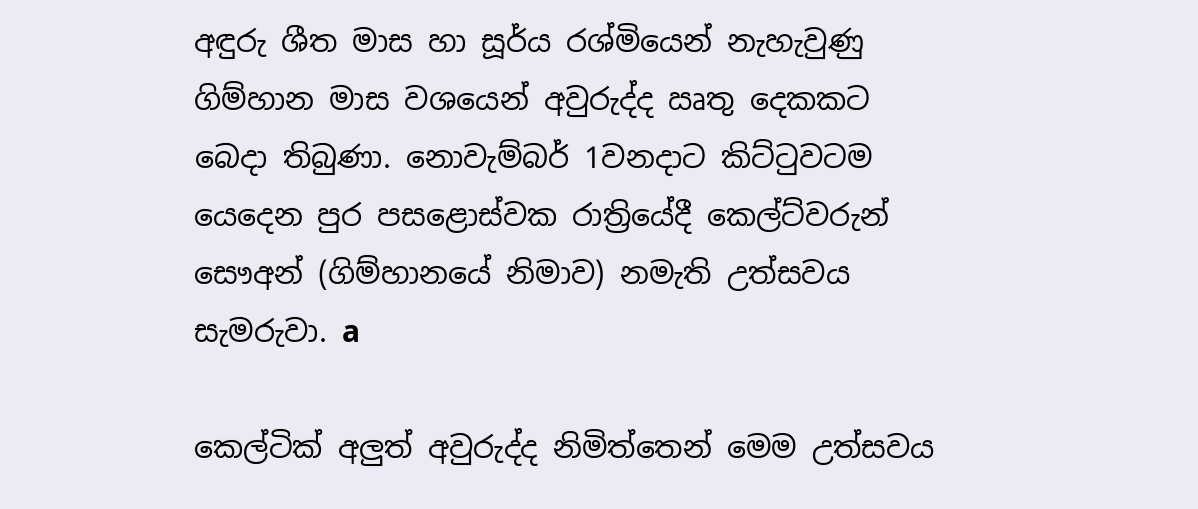අඳුරු ශීත මාස හා සූර්ය රශ්මියෙන් නැහැවුණු ගිම්හාන මාස වශයෙන් අවුරුද්ද ඍතු දෙකකට බෙදා තිබුණා. නොවැම්බර් 1වනදාට කිට්ටුවටම යෙදෙන පුර පසළොස්වක රාත්‍රියේදී කෙල්ට්වරුන් සෞඅන් (ගිම්හානයේ නිමාව) නමැති උත්සවය සැමරුවා. a

කෙල්ටික් අලුත් අවුරුද්ද නිමිත්තෙන් මෙම උත්සවය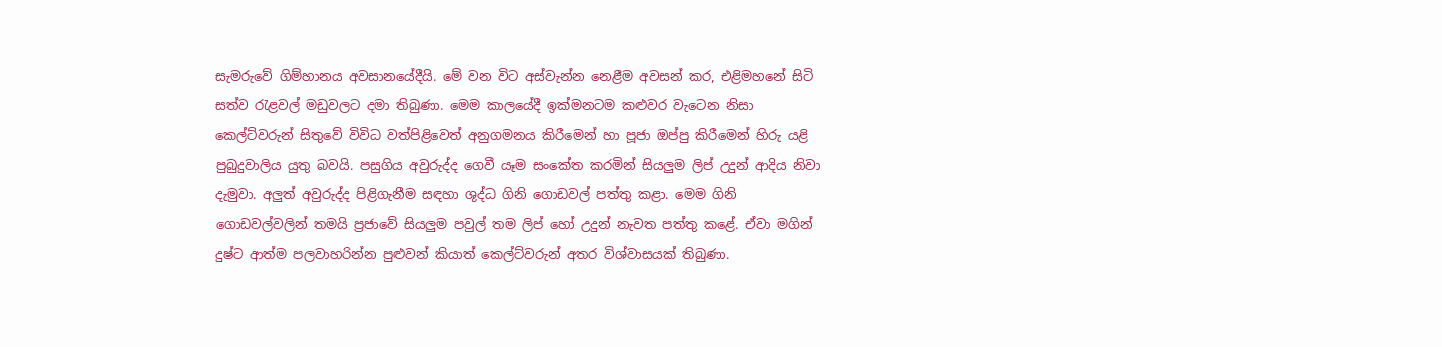සැමරුවේ ගිම්හානය අවසානයේදීයි. මේ වන විට අස්වැන්න නෙළීම අවසන් කර, එළිමහනේ සිටි සත්ව රැළවල් මඩුවලට දමා තිබුණා. මෙම කාලයේදී ඉක්මනටම කළුවර වැටෙන නිසා කෙල්ට්වරුන් සිතුවේ විවිධ වත්පිළිවෙත් අනුගමනය කිරීමෙන් හා පූජා ඔප්පු කිරීමෙන් හිරු යළි පුබුදුවාලිය යුතු බවයි. පසුගිය අවුරුද්ද ගෙවී යෑම සංකේත කරමින් සියලුම ලිප් උදුන් ආදිය නිවා දැමුවා. අලුත් අවුරුද්ද පිළිගැනීම සඳහා ශුද්ධ ගිනි ගොඩවල් පත්තු කළා. මෙම ගිනි ගොඩවල්වලින් තමයි ප්‍රජාවේ සියලුම පවුල් තම ලිප් හෝ උදුන් නැවත පත්තු කළේ. ඒවා මගින් දුෂ්ට ආත්ම පලවාහරින්න පුළුවන් කියාත් කෙල්ට්වරුන් අතර විශ්වාසයක් තිබුණා.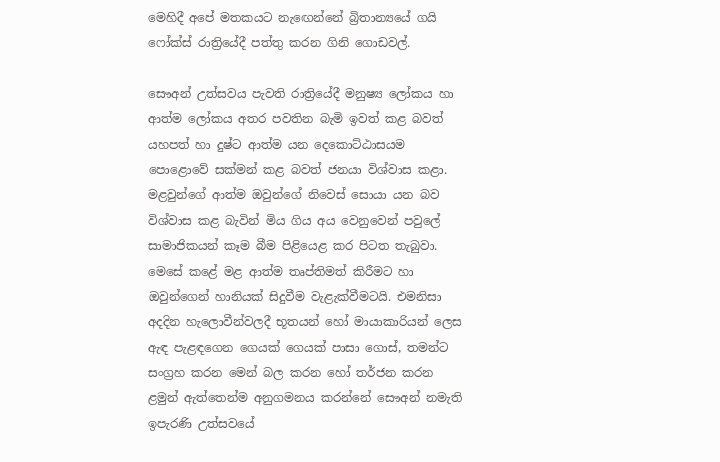මෙහිදී අපේ මතකයට නැඟෙන්නේ බ්‍රිතාන්‍යයේ ගයි ෆෝක්ස් රාත්‍රියේදී පත්තු කරන ගිනි ගොඩවල්.

සෞඅන් උත්සවය පැවති රාත්‍රියේදී මනුෂ්‍ය ලෝකය හා ආත්ම ලෝකය අතර පවතින බැමි ඉවත් කළ බවත් යහපත් හා දුෂ්ට ආත්ම යන දෙකොට්ඨාසයම පොළොවේ සක්මන් කළ බවත් ජනයා විශ්වාස කළා. මළවුන්ගේ ආත්ම ඔවුන්ගේ නිවෙස් සොයා යන බව විශ්වාස කළ බැවින් මිය ගිය අය වෙනුවෙන් පවුලේ සාමාජිකයන් කෑම බීම පිළියෙළ කර පිටත තැබුවා. මෙසේ කළේ මළ ආත්ම තෘප්තිමත් කිරීමට හා ඔවුන්ගෙන් හානියක් සිදුවීම වැළැක්වීමටයි. එමනිසා අදදින හැලොවීන්වලදී භූතයන් හෝ මායාකාරියන් ලෙස ඇඳ පැළඳගෙන ගෙයක් ගෙයක් පාසා ගොස්, තමන්ට සංග්‍රහ කරන මෙන් බල කරන හෝ තර්ජන කරන ළමුන් ඇත්තෙන්ම අනුගමනය කරන්නේ සෞඅන් නමැති ඉපැරණි උත්සවයේ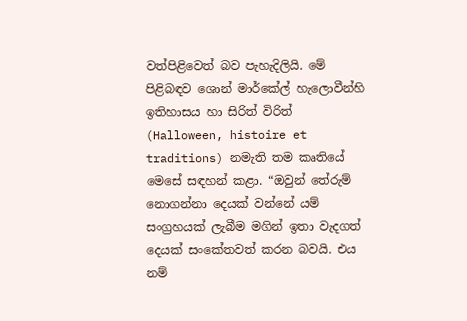වත්පිළිවෙත් බව පැහැදිලියි. මේ පිළිබඳව ශොන් මාර්කේල් හැලොවීන්හි ඉතිහාසය හා සිරිත් විරිත් (Halloween, histoire et traditions) නමැති තම කෘතියේ මෙසේ සඳහන් කළා. “ඔවුන් තේරුම් නොගන්නා දෙයක් වන්නේ යම් සංග්‍රහයක් ලැබීම මගින් ඉතා වැදගත් දෙයක් සංකේතවත් කරන බවයි. එය නම්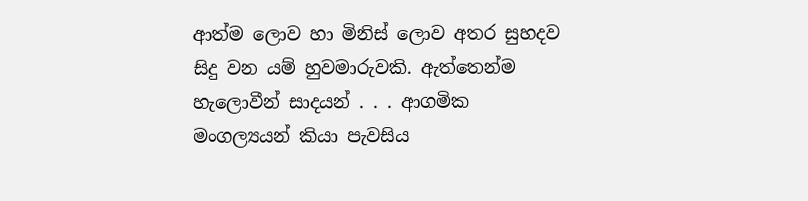ආත්ම ලොව හා මිනිස් ලොව අතර සුහදව සිදු වන යම් හුවමාරුවකි. ඇත්තෙන්ම හැලොවීන් සාදයන් . . . ආගමික මංගල්‍යයන් කියා පැවසිය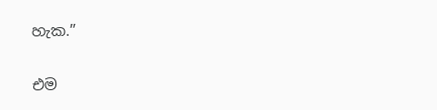හැක.”

එම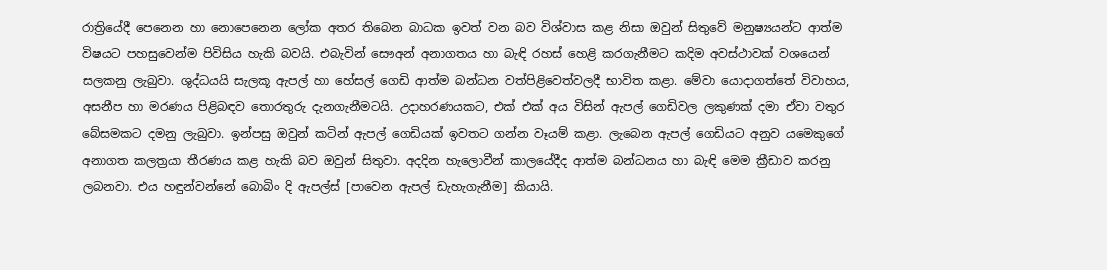රාත්‍රියේදී පෙනෙන හා නොපෙනෙන ලෝක අතර තිබෙන බාධක ඉවත් වන බව විශ්වාස කළ නිසා ඔවුන් සිතුවේ මනුෂ්‍යයන්ට ආත්ම විෂයට පහසුවෙන්ම පිවිසිය හැකි බවයි. එබැවින් සෞඅන් අනාගතය හා බැඳි රහස් හෙළි කරගැනීමට කදිම අවස්ථාවක් වශයෙන් සලකනු ලැබුවා. ශුද්ධයයි සැලකූ ඇපල් හා හේසල් ගෙඩි ආත්ම බන්ධන වත්පිළිවෙත්වලදී භාවිත කළා. මේවා යොදාගත්තේ විවාහය, අසනීප හා මරණය පිළිබඳව තොරතුරු දැනගැනීමටයි. උදාහරණයකට, එක් එක් අය විසින් ඇපල් ගෙඩිවල ලකුණක් දමා ඒවා වතුර බේසමකට දමනු ලැබුවා. ඉන්පසු ඔවුන් කටින් ඇපල් ගෙඩියක් ඉවතට ගන්න වෑයම් කළා. ලැබෙන ඇපල් ගෙඩියට අනුව යමෙකුගේ අනාගත කලත්‍රයා තීරණය කළ හැකි බව ඔවුන් සිතුවා. අදදින හැලොවීන් කාලයේදීද ආත්ම බන්ධනය හා බැඳි මෙම ක්‍රීඩාව කරනු ලබනවා. එය හඳුන්වන්නේ බොබිං දි ඇපල්ස් [පාවෙන ඇපල් ඩැහැගැනීම] කියායි.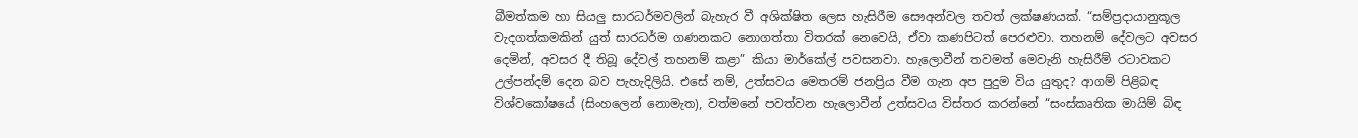බීමත්කම හා සියලු සාරධර්මවලින් බැහැර වී අශික්ෂිත ලෙස හැසිරීම සෞඅන්වල තවත් ලක්ෂණයක්. “සම්ප්‍රදායානුකූල වැදගත්කමකින් යුත් සාරධර්ම ගණනකට නොගත්තා විතරක් නෙවෙයි, ඒවා කණපිටත් පෙරළුවා. තහනම් දේවලට අවසර දෙමින්, අවසර දී තිබූ දේවල් තහනම් කළා” කියා මාර්කේල් පවසනවා. හැලොවීන් තවමත් මෙවැනි හැසිරීම් රටාවකට උල්පන්දම් දෙන බව පැහැදිලියි. එසේ නම්, උත්සවය මෙතරම් ජනප්‍රිය වීම ගැන අප පුදුම විය යුතුද? ආගම් පිළිබඳ විශ්වකෝෂයේ (සිංහලෙන් නොමැත), වත්මනේ පවත්වන හැලොවීන් උත්සවය විස්තර කරන්නේ “සංස්කෘතික මායිම් බිඳ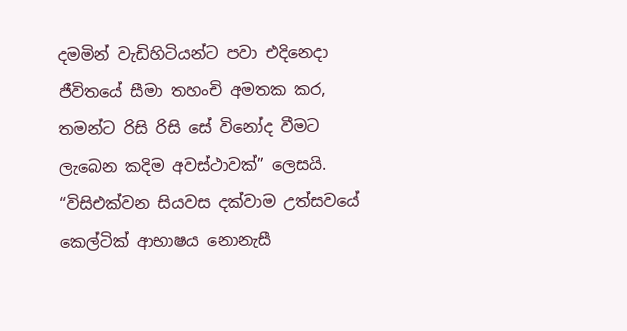දමමින් වැඩිහිටියන්ට පවා එදිනෙදා ජීවිතයේ සීමා තහංචි අමතක කර, තමන්ට රිසි රිසි සේ විනෝද වීමට ලැබෙන කදිම අවස්ථාවක්” ලෙසයි. “විසිඑක්වන සියවස දක්වාම උත්සවයේ කෙල්ටික් ආභාෂය නොනැසී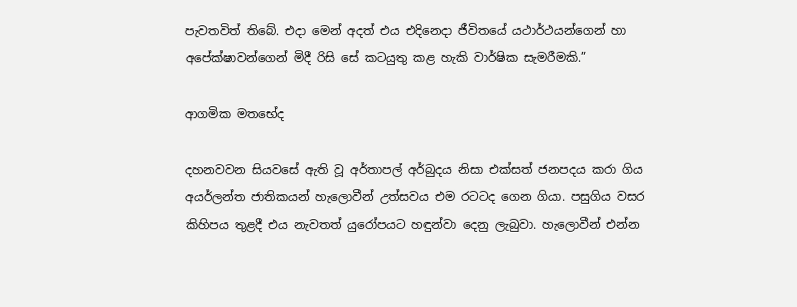පැවතවිත් තිබේ. එදා මෙන් අදත් එය එදිනෙදා ජීවිතයේ යථාර්ථයන්ගෙන් හා අපේක්ෂාවන්ගෙන් මිදී රිසි සේ කටයුතු කළ හැකි වාර්ෂික සැමරීමකි.”

ආගමික මතභේද

දහනවවන සියවසේ ඇති වූ අර්තාපල් අර්බුදය නිසා එක්සත් ජනපදය කරා ගිය අයර්ලන්ත ජාතිකයන් හැලොවීන් උත්සවය එම රටටද ගෙන ගියා. පසුගිය වසර කිහිපය තුළදී එය නැවතත් යුරෝපයට හඳුන්වා දෙනු ලැබුවා. හැලොවීන් එන්න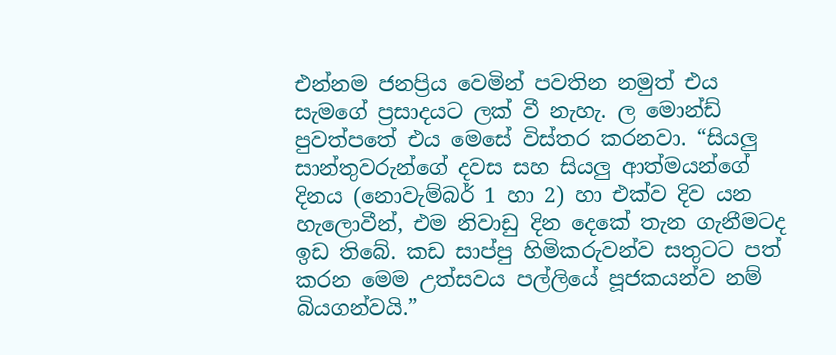එන්නම ජනප්‍රිය වෙමින් පවතින නමුත් එය සැමගේ ප්‍රසාදයට ලක් වී නැහැ. ල මොන්ඩ් පුවත්පතේ එය මෙසේ විස්තර කරනවා. “සියලු සාන්තුවරුන්ගේ දවස සහ සියලු ආත්මයන්ගේ දිනය (නොවැම්බර් 1 හා 2) හා එක්ව දිව යන හැලොවීන්, එම නිවාඩු දින දෙකේ තැන ගැනීමටද ඉඩ තිබේ. කඩ සාප්පු හිමිකරුවන්ව සතුටට පත් කරන මෙම උත්සවය පල්ලියේ පූජකයන්ව නම් බියගන්වයි.”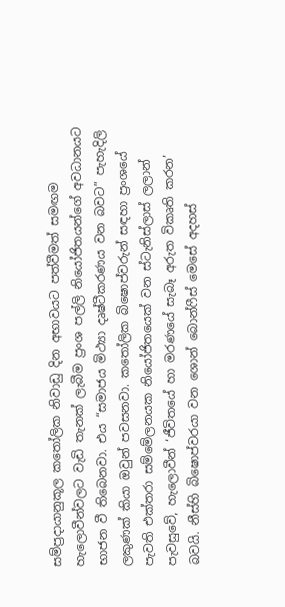සම්ප්‍රදායානුකූල කතෝලික නිවාඩු දින අභාවයට පත්වීමත් සමඟම හැලොවීන්වලට වැඩි තැනක් ලැබීම ප්‍රංශ පල්ලි නියෝජිතයන්ගේ අවධානයට භාජන වී තිබෙනවා. එය “සමාජය මිථ්‍යා දෘෂ්ටීකරණය වන බවට” පැහැදිලි ලකුණක් කියා ඔවුන් පවසනවා. කතෝලික බිෂොප්වරුන් සඳහා ප්‍රංශයේ පැවති එක්තරා සම්මේලනයක නියෝජිතයෙක් වන ස්ටැනිස්ලාස් ලලාන් පැවසුවේ, හැලොවීන් ‘ජීවිතයේ හා මරණයේ සැබෑ අරුත විකෘති කරන’ බවයි. නීස්හි බිෂොප්වරයා වන ශොන් බොන්ෆීස් මෙසේ අදහස්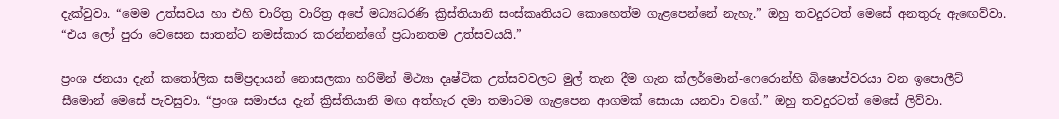දැක්වුවා. “මෙම උත්සවය හා එහි චාරිත්‍ර වාරිත්‍ර අපේ මධ්‍යධරණි ක්‍රිස්තියානි සංස්කෘතියට කොහෙත්ම ගැළපෙන්නේ නැහැ.” ඔහු තවදුරටත් මෙසේ අනතුරු ඇඟෙව්වා. “එය ලෝ පුරා වෙසෙන සාතන්ට නමස්කාර කරන්නන්ගේ ප්‍රධානතම උත්සවයයි.”

ප්‍රංශ ජනයා දැන් කතෝලික සම්ප්‍රදායන් නොසලකා හරිමින් මිථ්‍යා දෘෂ්ටික උත්සවවලට මුල් තැන දීම ගැන ක්ලර්මොන්-ෆෙරොන්හි බිෂොප්වරයා වන ඉපොලීට් සීමොන් මෙසේ පැවසුවා. “ප්‍රංශ සමාජය දැන් ක්‍රිස්තියානි මඟ අත්හැර දමා තමාටම ගැළපෙන ආගමක් සොයා යනවා වගේ.” ඔහු තවදුරටත් මෙසේ ලිව්වා.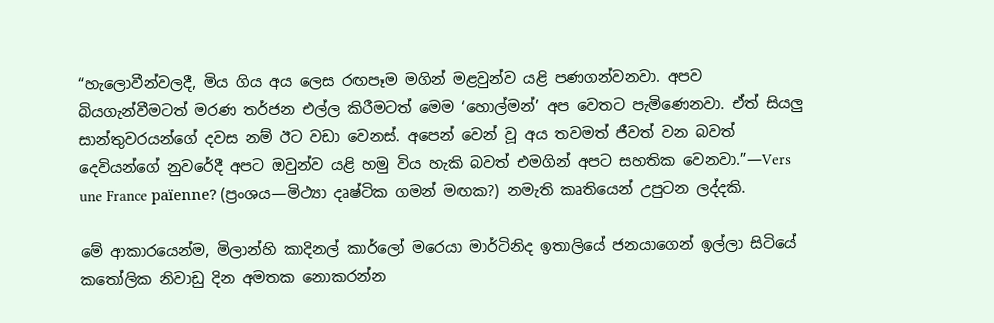“හැලොවීන්වලදී, මිය ගිය අය ලෙස රඟපෑම මගින් මළවුන්ව යළි පණගන්වනවා. අපව බියගැන්වීමටත් මරණ තර්ජන එල්ල කිරීමටත් මෙම ‘හොල්මන්’ අප වෙතට පැමිණෙනවා. ඒත් සියලු සාන්තුවරයන්ගේ දවස නම් ඊට වඩා වෙනස්. අපෙන් වෙන් වූ අය තවමත් ජීවත් වන බවත් දෙවියන්ගේ නුවරේදී අපට ඔවුන්ව යළි හමු විය හැකි බවත් එමගින් අපට සහතික වෙනවා.”—Vers une France païenne? (ප්‍රංශය—මිථ්‍යා දෘෂ්ටික ගමන් මඟක?) නමැති කෘතියෙන් උපුටන ලද්දකි.

මේ ආකාරයෙන්ම, මිලාන්හි කාදිනල් කාර්ලෝ මරෙයා මාර්ටිනිද ඉතාලියේ ජනයාගෙන් ඉල්ලා සිටියේ කතෝලික නිවාඩු දින අමතක නොකරන්න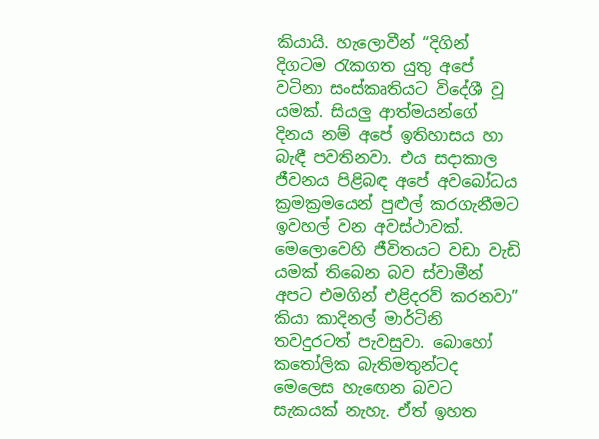කියායි. හැලොවීන් “දිගින් දිගටම රැකගත යුතු අපේ වටිනා සංස්කෘතියට විදේශී වූ යමක්. සියලු ආත්මයන්ගේ දිනය නම් අපේ ඉතිහාසය හා බැඳී පවතිනවා. එය සදාකාල ජීවනය පිළිබඳ අපේ අවබෝධය ක්‍රමක්‍රමයෙන් පුළුල් කරගැනීමට ඉවහල් වන අවස්ථාවක්. මෙලොවෙහි ජීවිතයට වඩා වැඩි යමක් තිබෙන බව ස්වාමීන් අපට එමගින් එළිදරව් කරනවා” කියා කාදිනල් මාර්ටිනි තවදුරටත් පැවසුවා. බොහෝ කතෝලික බැතිමතුන්ටද මෙලෙස හැඟෙන බවට සැකයක් නැහැ. ඒත් ඉහත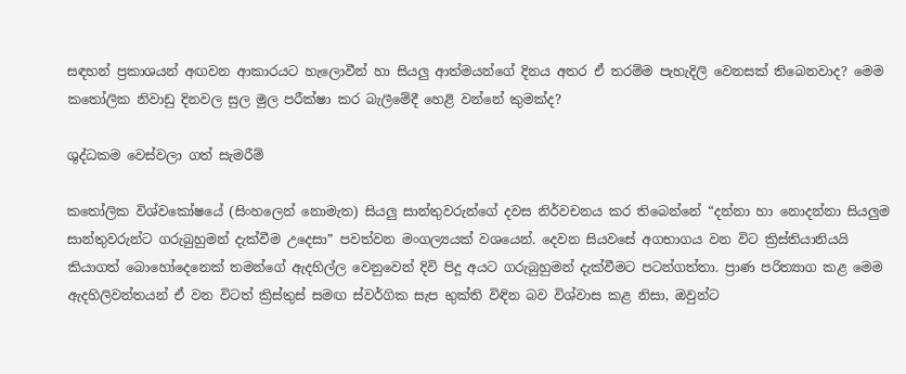සඳහන් ප්‍රකාශයන් අඟවන ආකාරයට හැලොවීන් හා සියලු ආත්මයන්ගේ දිනය අතර ඒ තරම්ම පැහැදිලි වෙනසක් තිබෙනවාද? මෙම කතෝලික නිවාඩු දිනවල සුල මුල පරීක්ෂා කර බැලීමේදී හෙළි වන්නේ කුමක්ද?

ශුද්ධකම වෙස්වලා ගත් සැමරීම්

කතෝලික විශ්වකෝෂයේ (සිංහලෙන් නොමැත) සියලු සාන්තුවරුන්ගේ දවස නිර්වචනය කර තිබෙන්නේ “දන්නා හා නොදන්නා සියලුම සාන්තුවරුන්ට ගරුබුහුමන් දැක්වීම උදෙසා” පවත්වන මංගල්‍යයක් වශයෙන්. දෙවන සියවසේ අගභාගය වන විට ක්‍රිස්තියානියයි කියාගත් බොහෝදෙනෙක් තමන්ගේ ඇදහිල්ල වෙනුවෙන් දිවි පිදූ අයට ගරුබුහුමන් දැක්වීමට පටන්ගත්තා. ප්‍රාණ පරිත්‍යාග කළ මෙම ඇදහිලිවන්තයන් ඒ වන විටත් ක්‍රිස්තුස් සමඟ ස්වර්ගික සැප භුක්ති විඳින බව විශ්වාස කළ නිසා, ඔවුන්ට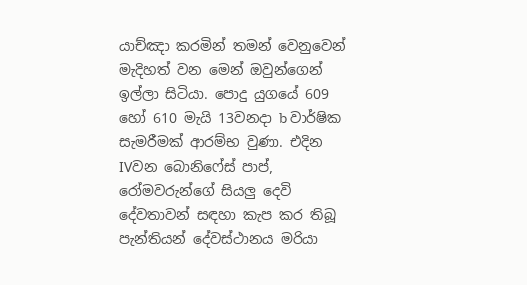යාච්ඤා කරමින් තමන් වෙනුවෙන් මැදිහත් වන මෙන් ඔවුන්ගෙන් ඉල්ලා සිටියා. පොදු යුගයේ 609 හෝ 610 මැයි 13වනදා b වාර්ෂික සැමරීමක් ආරම්භ වුණා. එදින IVවන බොනිෆේස් පාප්, රෝමවරුන්ගේ සියලු දෙවි දේවතාවන් සඳහා කැප කර තිබූ පැන්තියන් දේවස්ථානය මරියා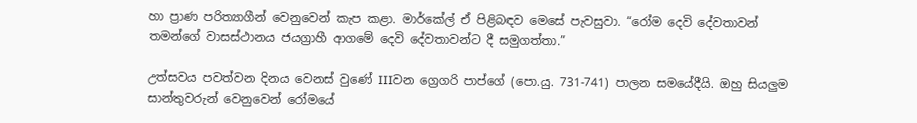හා ප්‍රාණ පරිත්‍යාගීන් වෙනුවෙන් කැප කළා. මාර්කේල් ඒ පිළිබඳව මෙසේ පැවසුවා. “රෝම දෙවි දේවතාවන් තමන්ගේ වාසස්ථානය ජයග්‍රාහී ආගමේ දෙවි දේවතාවන්ට දී සමුගත්තා.”

උත්සවය පවත්වන දිනය වෙනස් වුණේ IIIවන ග්‍රෙගරි පාප්ගේ (පො.යු. 731-741) පාලන සමයේදීයි. ඔහු සියලුම සාන්තුවරුන් වෙනුවෙන් රෝමයේ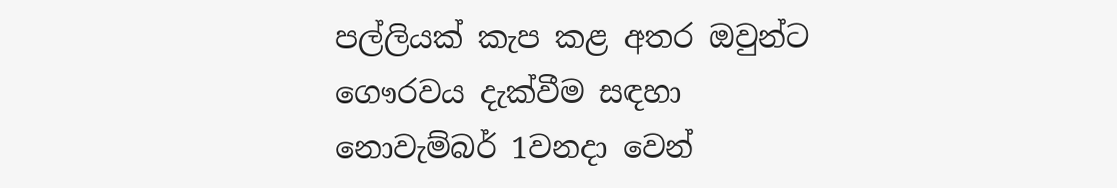පල්ලියක් කැප කළ අතර ඔවුන්ට ගෞරවය දැක්වීම සඳහා නොවැම්බර් 1වනදා වෙන්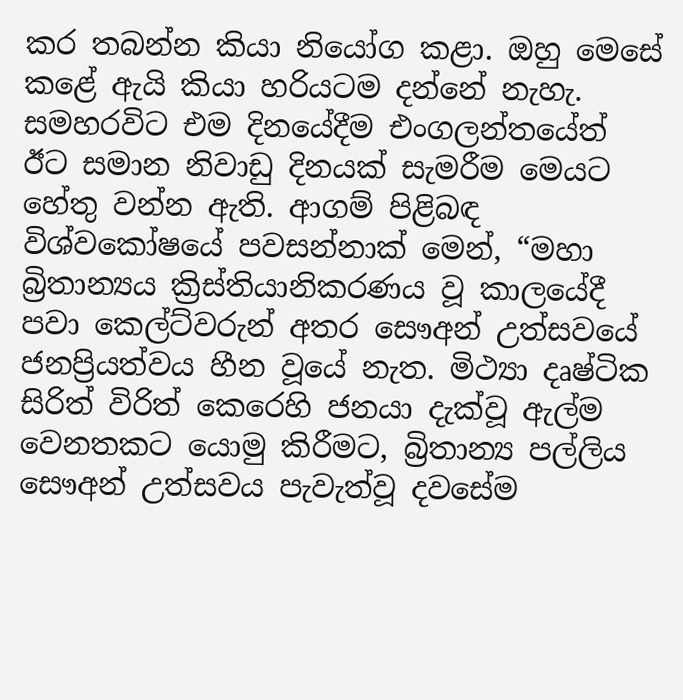කර තබන්න කියා නියෝග කළා. ඔහු මෙසේ කළේ ඇයි කියා හරියටම දන්නේ නැහැ. සමහරවිට එම දිනයේදීම එංගලන්තයේත් ඊට සමාන නිවාඩු දිනයක් සැමරීම මෙයට හේතු වන්න ඇති. ආගම් පිළිබඳ විශ්වකෝෂයේ පවසන්නාක් මෙන්, “මහා බ්‍රිතාන්‍යය ක්‍රිස්තියානිකරණය වූ කාලයේදී පවා කෙල්ට්වරුන් අතර සෞඅන් උත්සවයේ ජනප්‍රියත්වය හීන වූයේ නැත. මිථ්‍යා දෘෂ්ටික සිරිත් විරිත් කෙරෙහි ජනයා දැක්වූ ඇල්ම වෙනතකට යොමු කිරීමට, බ්‍රිතාන්‍ය පල්ලිය සෞඅන් උත්සවය පැවැත්වූ දවසේම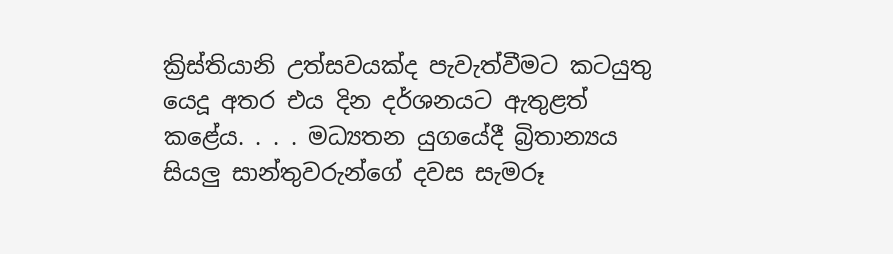ක්‍රිස්තියානි උත්සවයක්ද පැවැත්වීමට කටයුතු යෙදූ අතර එය දින දර්ශනයට ඇතුළත් කළේය. . . . මධ්‍යතන යුගයේදී බ්‍රිතාන්‍යය සියලු සාන්තුවරුන්ගේ දවස සැමරූ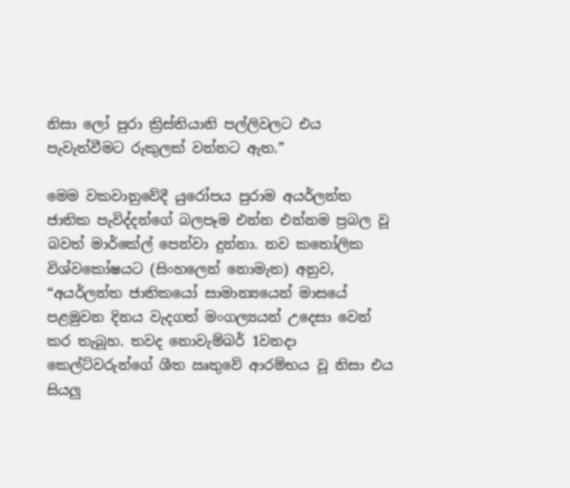නිසා ලෝ පුරා ක්‍රිස්තියානි පල්ලිවලට එය පැවැත්වීමට රුකුලක් වන්නට ඇත.”

මෙම වකවානුවේදී යුරෝපය පුරාම අයර්ලන්ත ජාතික පැවිද්දන්ගේ බලපෑම එන්න එන්නම ප්‍රබල වූ බවත් මාර්කේල් පෙන්වා දුන්නා. නව කතෝලික විශ්වකෝෂයට (සිංහලෙන් නොමැත) අනුව, “අයර්ලන්ත ජාතිකයෝ සාමාන්‍යයෙන් මාසයේ පළමුවන දිනය වැදගත් මංගල්‍යයන් උදෙසා වෙන් කර තැබූහ. තවද නොවැම්බර් 1වනදා කෙල්ට්වරුන්ගේ ශීත ඍතුවේ ආරම්භය වූ නිසා එය සියලු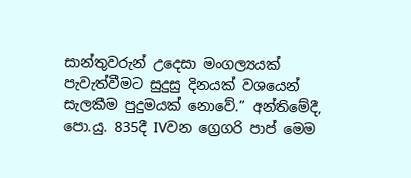සාන්තුවරුන් උදෙසා මංගල්‍යයක් පැවැත්වීමට සුදුසු දිනයක් වශයෙන් සැලකීම පුදුමයක් නොවේ.” අන්තිමේදී, පො.යු. 835දී IVවන ග්‍රෙගරි පාප් මෙම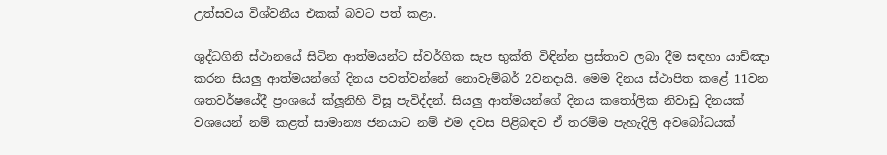උත්සවය විශ්වනීය එකක් බවට පත් කළා.

ශුද්ධගිනි ස්ථානයේ සිටින ආත්මයන්ට ස්වර්ගික සැප භුක්ති විඳින්න ප්‍රස්තාව ලබා දීම සඳහා යාච්ඤා කරන සියලු ආත්මයන්ගේ දිනය පවත්වන්නේ නොවැම්බර් 2වනදායි. මෙම දිනය ස්ථාපිත කළේ 11වන ශතවර්ෂයේදී ප්‍රංශයේ ක්ලූනිහි විසූ පැවිද්දන්. සියලු ආත්මයන්ගේ දිනය කතෝලික නිවාඩු දිනයක් වශයෙන් නම් කළත් සාමාන්‍ය ජනයාට නම් එම දවස පිළිබඳව ඒ තරම්ම පැහැදිලි අවබෝධයක්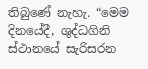තිබුණේ නැහැ. “මෙම දිනයේදී, ශුද්ධගිනි ස්ථානයේ සැරිසරන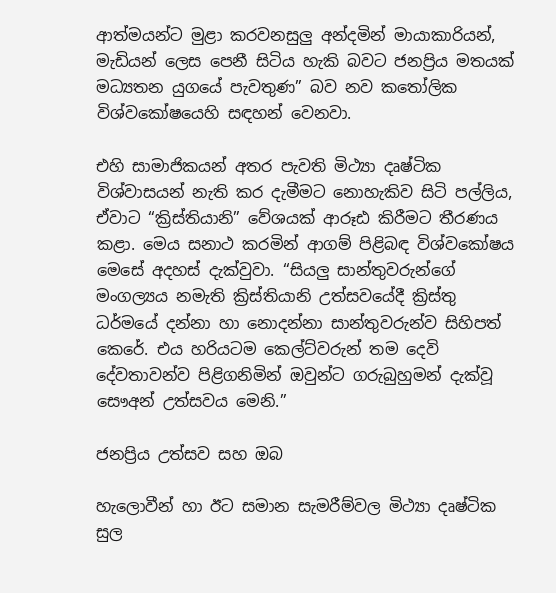ආත්මයන්ට මුළා කරවනසුලු අන්දමින් මායාකාරියන්, මැඩියන් ලෙස පෙනී සිටිය හැකි බවට ජනප්‍රිය මතයක් මධ්‍යතන යුගයේ පැවතුණ” බව නව කතෝලික විශ්වකෝෂයෙහි සඳහන් වෙනවා.

එහි සාමාජිකයන් අතර පැවති මිථ්‍යා දෘෂ්ටික විශ්වාසයන් නැති කර දැමීමට නොහැකිව සිටි පල්ලිය, ඒවාට “ක්‍රිස්තියානි” වේශයක් ආරූඪ කිරීමට තීරණය කළා. මෙය සනාථ කරමින් ආගම් පිළිබඳ විශ්වකෝෂය මෙසේ අදහස් දැක්වුවා. “සියලු සාන්තුවරුන්ගේ මංගල්‍යය නමැති ක්‍රිස්තියානි උත්සවයේදී ක්‍රිස්තු ධර්මයේ දන්නා හා නොදන්නා සාන්තුවරුන්ව සිහිපත් කෙරේ. එය හරියටම කෙල්ට්වරුන් තම දෙවි දේවතාවන්ව පිළිගනිමින් ඔවුන්ට ගරුබුහුමන් දැක්වූ සෞඅන් උත්සවය මෙනි.”

ජනප්‍රිය උත්සව සහ ඔබ

හැලොවීන් හා ඊට සමාන සැමරීම්වල මිථ්‍යා දෘෂ්ටික සුල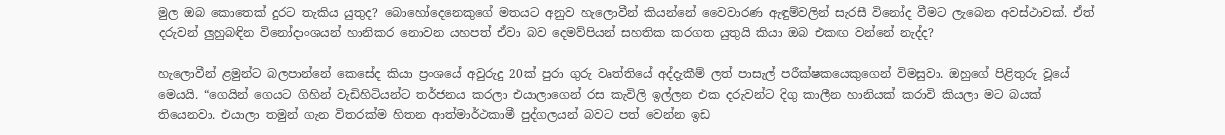මුල ඔබ කොතෙක් දුරට තැකිය යුතුද? බොහෝදෙනෙකුගේ මතයට අනුව හැලොවීන් කියන්නේ වෛවාරණ ඇඳුම්වලින් සැරසී විනෝද වීමට ලැබෙන අවස්ථාවක්. ඒත් දරුවන් ලුහුබඳින විනෝදාංශයන් හානිකර නොවන යහපත් ඒවා බව දෙමව්පියන් සහතික කරගත යුතුයි කියා ඔබ එකඟ වන්නේ නැද්ද?

හැලොවීන් ළමුන්ට බලපාන්නේ කෙසේද කියා ප්‍රංශයේ අවුරුදු 20ක් පුරා ගුරු වෘත්තියේ අද්දැකීම් ලත් පාසැල් පරීක්ෂකයෙකුගෙන් විමසුවා. ඔහුගේ පිළිතුරු වූයේ මෙයයි. “ගෙයින් ගෙයට ගිහින් වැඩිහිටියන්ට තර්ජනය කරලා එයාලාගෙන් රස කැවිලි ඉල්ලන එක දරුවන්ට දිගු කාලීන හානියක් කරාවි කියලා මට බයක් තියෙනවා. එයාලා තමුන් ගැන විතරක්ම හිතන ආත්මාර්ථකාමී පුද්ගලයන් බවට පත් වෙන්න ඉඩ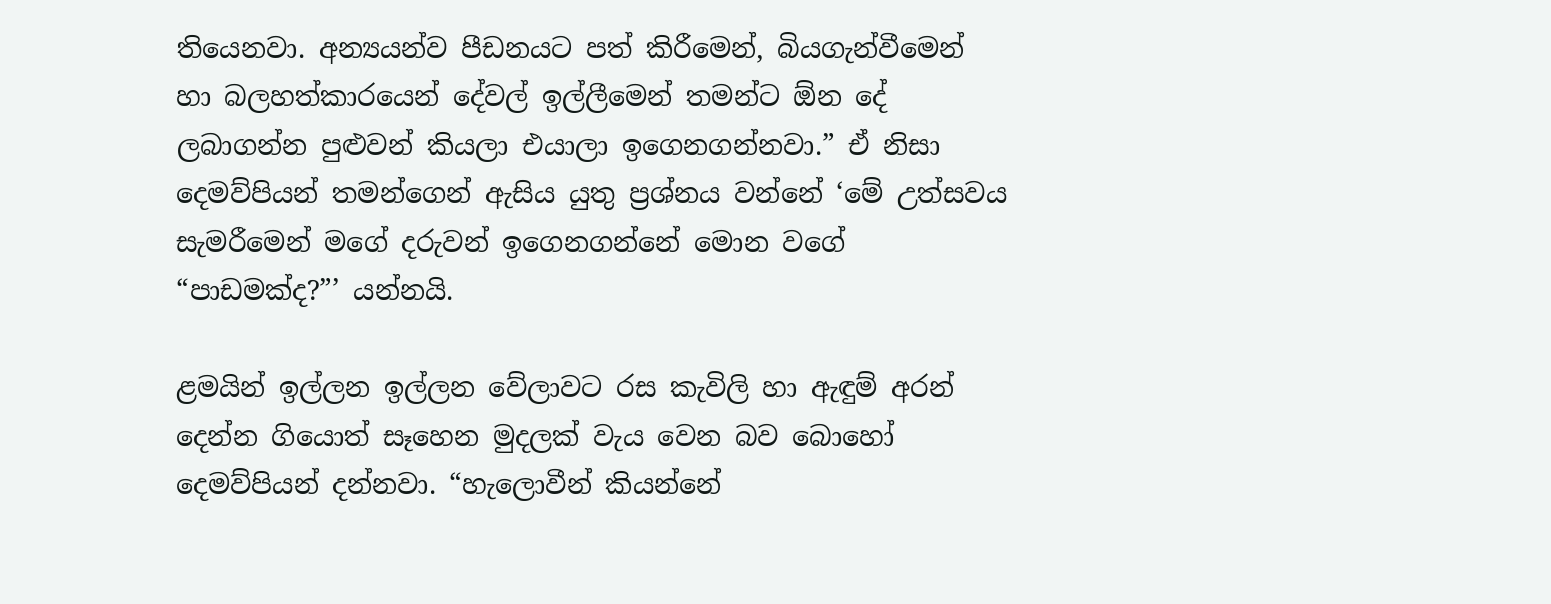තියෙනවා. අන්‍යයන්ව පීඩනයට පත් කිරීමෙන්, බියගැන්වීමෙන් හා බලහත්කාරයෙන් දේවල් ඉල්ලීමෙන් තමන්ට ඕන දේ ලබාගන්න පුළුවන් කියලා එයාලා ඉගෙනගන්නවා.” ඒ නිසා දෙමව්පියන් තමන්ගෙන් ඇසිය යුතු ප්‍රශ්නය වන්නේ ‘මේ උත්සවය සැමරීමෙන් මගේ දරුවන් ඉගෙනගන්නේ මොන වගේ “පාඩමක්ද?”’ යන්නයි.

ළමයින් ඉල්ලන ඉල්ලන වේලාවට රස කැවිලි හා ඇඳුම් අරන් දෙන්න ගියොත් සෑහෙන මුදලක් වැය වෙන බව බොහෝ දෙමව්පියන් දන්නවා. “හැලොවීන් කියන්නේ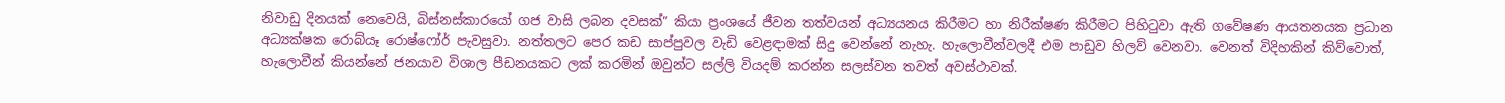නිවාඩු දිනයක් නෙවෙයි, බිස්නස්කාරයෝ ගජ වාසි ලබන දවසක්” කියා ප්‍රංශයේ ජීවන තත්වයන් අධ්‍යයනය කිරීමට හා නිරීක්ෂණ කිරීමට පිහිටුවා ඇති ගවේෂණ ආයතනයක ප්‍රධාන අධ්‍යක්ෂක රොබ්යෑ රොෂ්ෆෝර් පැවසුවා. නත්තලට පෙර කඩ සාප්පුවල වැඩි වෙළඳාමක් සිදු වෙන්නේ නැහැ. හැලොවීන්වලදී එම පාඩුව හිලව් වෙනවා. වෙනත් විදිහකින් කිව්වොත්, හැලොවීන් කියන්නේ ජනයාව විශාල පීඩනයකට ලක් කරමින් ඔවුන්ට සල්ලි වියදම් කරන්න සලස්වන තවත් අවස්ථාවක්.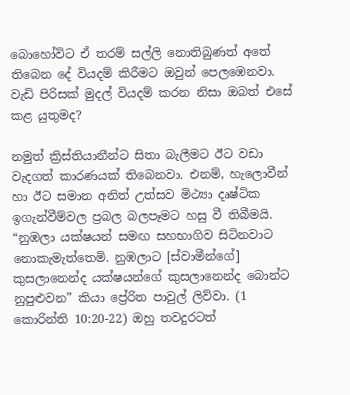බොහෝවිට ඒ තරම් සල්ලි නොතිබුණත් අතේ තිබෙන දේ වියදම් කිරීමට ඔවුන් පෙලඹෙනවා. වැඩි පිරිසක් මුදල් වියදම් කරන නිසා ඔබත් එසේ කළ යුතුමද?

නමුත් ක්‍රිස්තියානීන්ට සිතා බැලීමට ඊට වඩා වැදගත් කාරණයක් තිබෙනවා. එනම්, හැලොවීන් හා ඊට සමාන අනිත් උත්සව මිථ්‍යා දෘෂ්ටික ඉගැන්වීම්වල ප්‍රබල බලපෑමට හසු වී තිබීමයි. “නුඹලා යක්ෂයන් සමඟ සහභාගිව සිටිනවාට නොකැමැත්තෙමි. නුඹලාට [ස්වාමීන්ගේ] කුසලානෙන්ද යක්ෂයන්ගේ කුසලානෙන්ද බොන්ට නුපුළුවන” කියා ප්‍රේරිත පාවුල් ලිව්වා. (1 කොරින්ති 10:20-22) ඔහු තවදුරටත්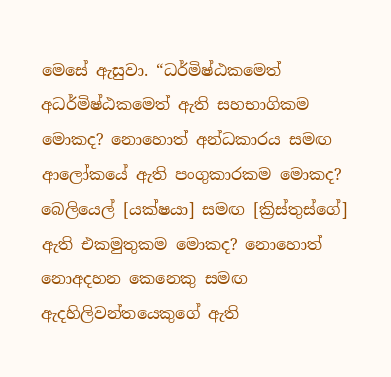මෙසේ ඇසුවා. “ධර්මිෂ්ඨකමෙත් අධර්මිෂ්ඨකමෙත් ඇති සහභාගිකම මොකද? නොහොත් අන්ධකාරය සමඟ ආලෝකයේ ඇති පංගුකාරකම මොකද? බෙලියෙල් [යක්ෂයා] සමඟ [ක්‍රිස්තුස්ගේ] ඇති එකමුතුකම මොකද? නොහොත් නොඅදහන කෙනෙකු සමඟ ඇදහිලිවන්තයෙකුගේ ඇති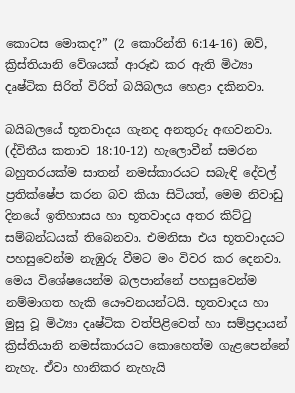කොටස මොකද?” (2 කොරින්ති 6:14-16) ඔව්, ක්‍රිස්තියානි වේශයක් ආරූඪ කර ඇති මිථ්‍යා දෘෂ්ටික සිරිත් විරිත් බයිබලය හෙළා දකිනවා.

බයිබලයේ භූතවාදය ගැනද අනතුරු අඟවනවා. (ද්විතීය කතාව 18:10-12) හැලොවීන් සමරන බහුතරයක්ම සාතන් නමස්කාරයට සබැඳි දේවල් ප්‍රතික්ෂේප කරන බව කියා සිටියත්, මෙම නිවාඩු දිනයේ ඉතිහාසය හා භූතවාදය අතර කිට්ටු සම්බන්ධයක් තිබෙනවා. එමනිසා එය භූතවාදයට පහසුවෙන්ම නැඹුරු වීමට මං විවර කර දෙනවා. මෙය විශේෂයෙන්ම බලපාන්නේ පහසුවෙන්ම නම්මාගත හැකි යෞවනයන්ටයි. භූතවාදය හා මුසු වූ මිථ්‍යා දෘෂ්ටික වත්පිළිවෙත් හා සම්ප්‍රදායන් ක්‍රිස්තියානි නමස්කාරයට කොහෙත්ම ගැළපෙන්නේ නැහැ. ඒවා හානිකර නැහැයි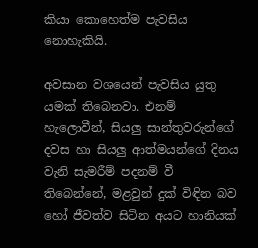කියා කොහෙත්ම පැවසිය නොහැකියි.

අවසාන වශයෙන් පැවසිය යුතු යමක් තිබෙනවා. එනම් හැලොවීන්, සියලු සාන්තුවරුන්ගේ දවස හා සියලු ආත්මයන්ගේ දිනය වැනි සැමරීම් පදනම් වී තිබෙන්නේ, මළවුන් දුක් විඳින බව හෝ ජීවත්ව සිටින අයට හානියක්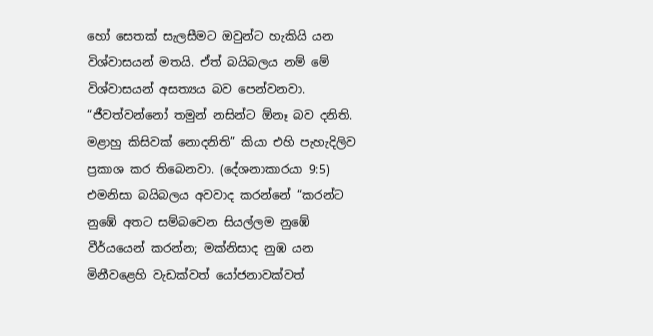හෝ සෙතක් සැලසීමට ඔවුන්ට හැකියි යන විශ්වාසයන් මතයි. ඒත් බයිබලය නම් මේ විශ්වාසයන් අසත්‍යය බව පෙන්වනවා. “ජීවත්වන්නෝ තමුන් නසින්ට ඕනෑ බව දනිති. මළාහු කිසිවක් නොදනිති” කියා එහි පැහැදිලිව ප්‍රකාශ කර තිබෙනවා. (දේශනාකාරයා 9:5) එමනිසා බයිබලය අවවාද කරන්නේ “කරන්ට නුඹේ අතට සම්බවෙන සියල්ලම නුඹේ වීර්යයෙන් කරන්න; මක්නිසාද නුඹ යන මිනීවළෙහි වැඩක්වත් යෝජනාවක්වත්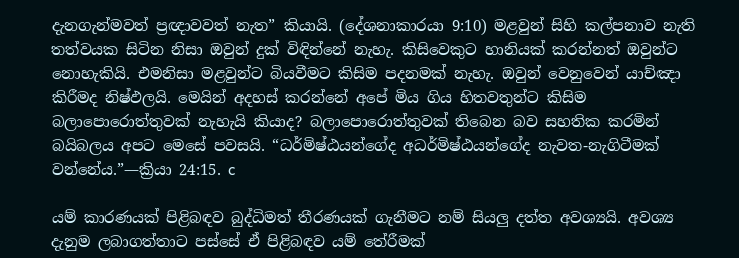දැනගැන්මවත් ප්‍රඥාවවත් නැත” කියායි. (දේශනාකාරයා 9:10) මළවුන් සිහි කල්පනාව නැති තත්වයක සිටින නිසා ඔවුන් දුක් විඳින්නේ නැහැ. කිසිවෙකුට හානියක් කරන්නත් ඔවුන්ට නොහැකියි. එමනිසා මළවුන්ට බියවීමට කිසිම පදනමක් නැහැ. ඔවුන් වෙනුවෙන් යාච්ඤා කිරීමද නිෂ්ඵලයි. මෙයින් අදහස් කරන්නේ අපේ මිය ගිය හිතවතුන්ට කිසිම බලාපොරොත්තුවක් නැහැයි කියාද? බලාපොරොත්තුවක් තිබෙන බව සහතික කරමින් බයිබලය අපට මෙසේ පවසයි. “ධර්මිෂ්ඨයන්ගේද අධර්මිෂ්ඨයන්ගේද නැවත-නැගිටීමක් වන්නේය.”—ක්‍රියා 24:15. c

යම් කාරණයක් පිළිබඳව බුද්ධිමත් තීරණයක් ගැනීමට නම් සියලු දත්ත අවශ්‍යයි. අවශ්‍ය දැනුම ලබාගත්තාට පස්සේ ඒ පිළිබඳව යම් තේරීමක්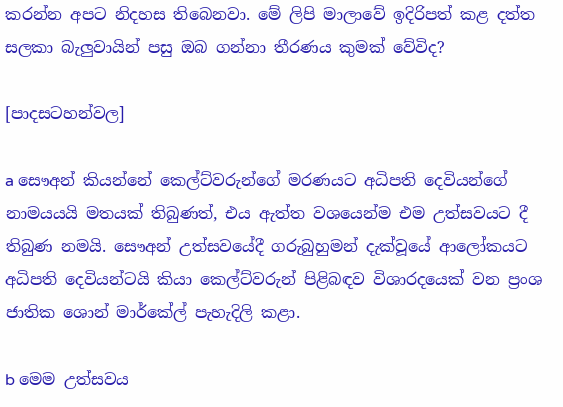කරන්න අපට නිදහස තිබෙනවා. මේ ලිපි මාලාවේ ඉදිරිපත් කළ දත්ත සලකා බැලුවායින් පසු ඔබ ගන්නා තීරණය කුමක් වේවිද?

[පාදසටහන්වල]

a සෞඅන් කියන්නේ කෙල්ට්වරුන්ගේ මරණයට අධිපති දෙවියන්ගේ නාමයයයි මතයක් තිබුණත්, එය ඇත්ත වශයෙන්ම එම උත්සවයට දී තිබුණ නමයි. සෞඅන් උත්සවයේදී ගරුබුහුමන් දැක්වූයේ ආලෝකයට අධිපති දෙවියන්ටයි කියා කෙල්ට්වරුන් පිළිබඳව විශාරදයෙක් වන ප්‍රංශ ජාතික ශොන් මාර්කේල් පැහැදිලි කළා.

b මෙම උත්සවය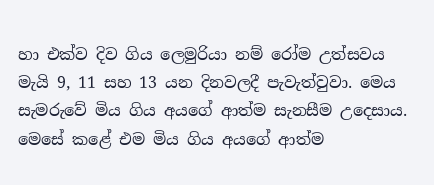හා එක්ව දිව ගිය ලෙමුරියා නම් රෝම උත්සවය මැයි 9, 11 සහ 13 යන දිනවලදී පැවැත්වුවා. මෙය සැමරුවේ මිය ගිය අයගේ ආත්ම සැනසීම උදෙසාය. මෙසේ කළේ එම මිය ගිය අයගේ ආත්ම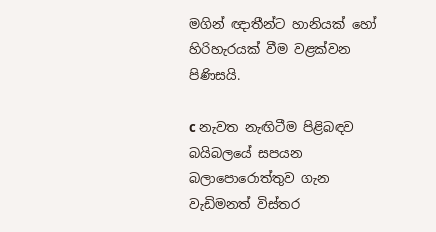මගින් ඥාතීන්ට හානියක් හෝ හිරිහැරයක් වීම වළක්වන පිණිසයි.

c නැවත නැඟිටීම පිළිබඳව බයිබලයේ සපයන බලාපොරොත්තුව ගැන වැඩිමනත් විස්තර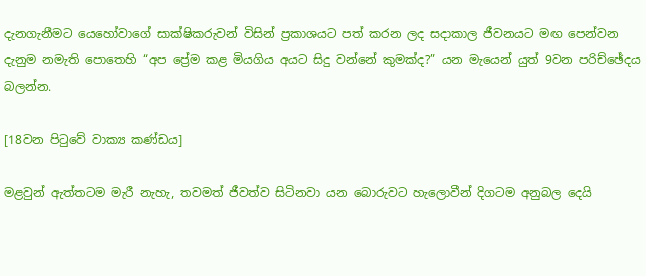දැනගැනීමට යෙහෝවාගේ සාක්ෂිකරුවන් විසින් ප්‍රකාශයට පත් කරන ලද සදාකාල ජීවනයට මඟ පෙන්වන දැනුම නමැති පොතෙහි “අප ප්‍රේම කළ මියගිය අයට සිදු වන්නේ කුමක්ද?” යන මැයෙන් යුත් 9වන පරිච්ඡේදය බලන්න.

[18වන පිටුවේ වාක්‍ය කණ්ඩය]

මළවුන් ඇත්තටම මැරී නැහැ, තවමත් ජීවත්ව සිටිනවා යන බොරුවට හැලොවීන් දිගටම අනුබල දෙයි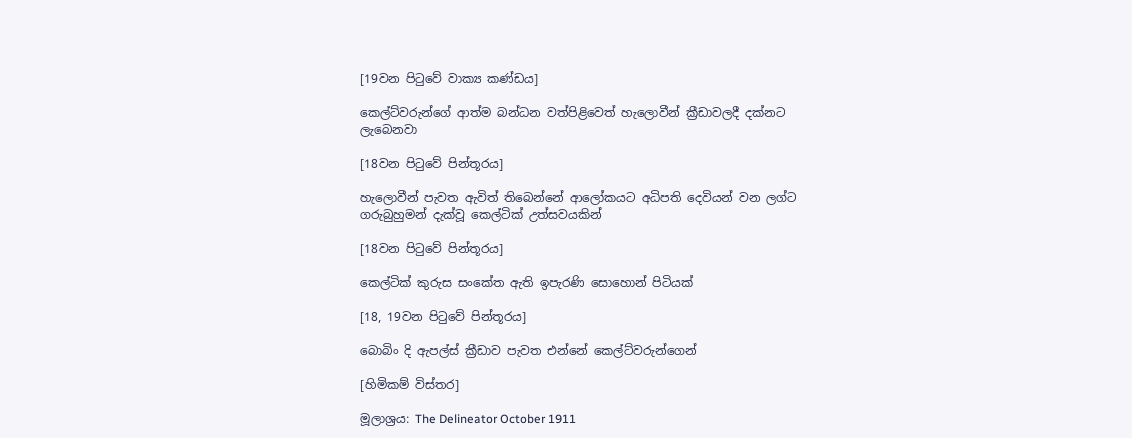[19වන පිටුවේ වාක්‍ය කණ්ඩය]

කෙල්ට්වරුන්ගේ ආත්ම බන්ධන වත්පිළිවෙත් හැලොවීන් ක්‍රීඩාවලදී දක්නට ලැබෙනවා

[18වන පිටුවේ පින්තූරය]

හැලොවීන් පැවත ඇවිත් තිබෙන්නේ ආලෝකයට අධිපති දෙවියන් වන ලග්ට ගරුබුහුමන් දැක්වූ කෙල්ටික් උත්සවයකින්

[18වන පිටුවේ පින්තූරය]

කෙල්ටික් කුරුස සංකේත ඇති ඉපැරණි සොහොන් පිටියක්

[18, 19වන පිටුවේ පින්තූරය]

බොබිං දි ඇපල්ස් ක්‍රීඩාව පැවත එන්නේ කෙල්ට්වරුන්ගෙන්

[හිමිකම් විස්තර]

මූලාශ්‍රය: The Delineator October 1911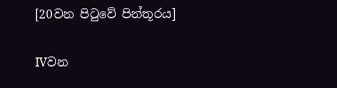[20වන පිටුවේ පින්තූරය]

IVවන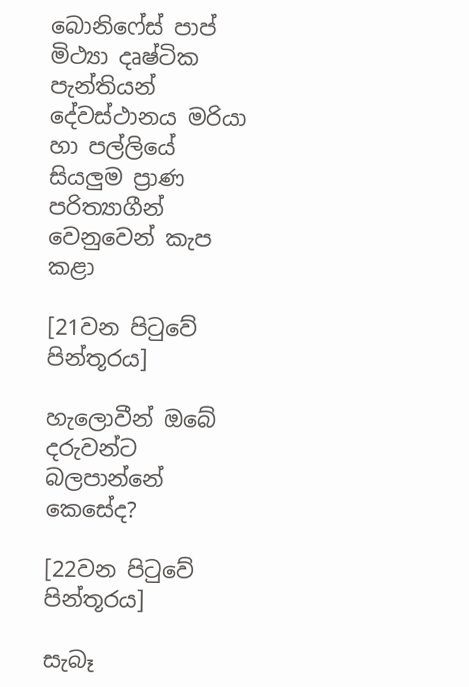බොනිෆේස් පාප් මිථ්‍යා දෘෂ්ටික පැන්තියන් දේවස්ථානය මරියා හා පල්ලියේ සියලුම ප්‍රාණ පරිත්‍යාගීන් වෙනුවෙන් කැප කළා

[21වන පිටුවේ පින්තූරය]

හැලොවීන් ඔබේ දරුවන්ට බලපාන්නේ කෙසේද?

[22වන පිටුවේ පින්තූරය]

සැබෑ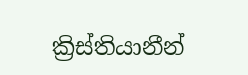ක්‍රිස්තියානීන්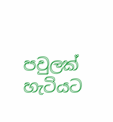පවුලක් හැටියට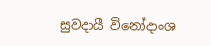සුවදායී විනෝදාංශ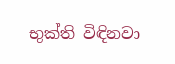භුක්ති විඳිනවා